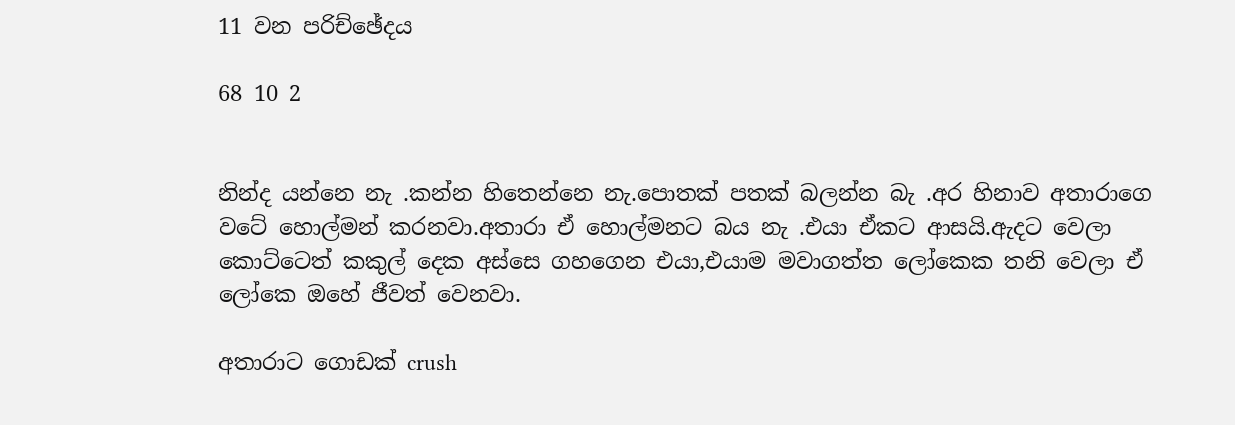11 වන පරිච්ඡේදය

68 10 2


නින්ද යන්නෙ නැ .කන්න හිතෙන්නෙ නැ.පොතක් පතක් බලන්න බැ .අර හිනාව අතාරාගෙ වටේ හොල්මන් කරනවා.අතාරා ඒ හොල්මනට බය නැ .එයා ඒකට ආසයි.ඇදට වෙලා කොට්ටෙත් කකුල් දෙක අස්සෙ ගහගෙන එයා,එයාම මවාගත්ත ලෝකෙක තනි වෙලා ඒ ලෝකෙ ඔහේ ජීවත් වෙනවා.

අතාරාට ගොඩක් crush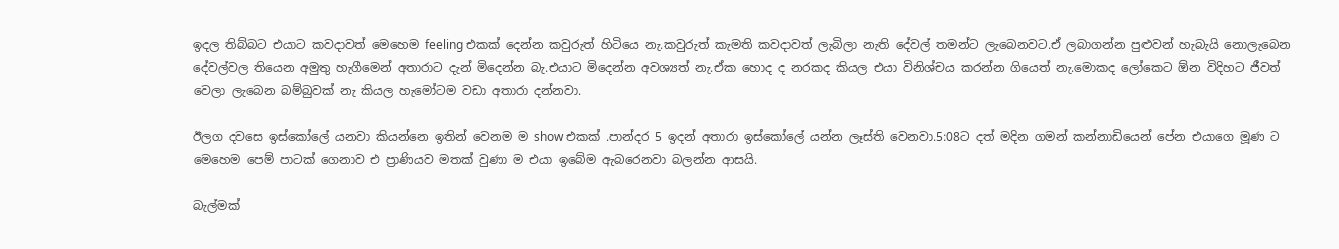ඉදල තිබ්බට එයාට කවදාවත් මෙහෙම feeling එකක් දෙන්න කවුරුත් හිටියෙ නැ.කවුරුත් කැමති කවදාවත් ලැබිලා නැති දේවල් තමන්ට ලැබෙනවට.ඒ ලබාගන්න පුළුවන් හැබැයි නොලැබෙන දේවල්වල තියෙන අමුතු හැගීමෙන් අතාරාට දැන් මිදෙන්න බැ.එයාට මිදෙන්න අවශ්‍යත් නැ.ඒක හොද ද නරකද කියල එයා විනිශ්චය කරන්න ගියෙත් නැ.මොකද ලෝකෙට ඕන විදිහට ජීවත් වෙලා ලැබෙන බම්බුවක් නැ කියල හැමෝටම වඩා අතාරා දන්නවා.

ඊලග දවසෙ ඉස්කෝලේ යනවා කියන්නෙ ඉතින් වෙනම ම show එකක් .පාන්දර 5 ඉදන් අතාරා ඉස්කෝලේ යන්න ලෑස්ති වෙනවා.5:08ට දත් මදින ගමන් කන්නාඩියෙන් පේන එයාගෙ මූණ ට මෙහෙම පෙම් පාටක් ගෙනාව එ ප්‍රාණියව මතක් වුණා ම එයා ඉබේම ඇබරෙනවා බලන්න ආසයි.

බැල්මක්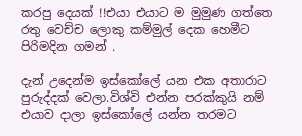කරපු දෙයක් !!එයා එයාට ම මුමුණ ගත්තෙ රතු වෙච්ච ලොකු කම්මුල් දෙක හෙමීට පිරිමදින ගමන් .

දැන් උදෙන්ම ඉස්කෝලේ යන එක අතාරාට පුරුද්දක් වෙලා.විශ්වි එන්න පරක්කුයි නම් එයාව දාලා ඉස්කෝලේ යන්න තරමට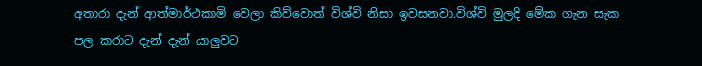අතාරා දැන් ආත්මාර්ථකාමි වෙලා කිව්වොත් විශ්වි නිසා ඉවසනවා.විශ්වි මුලදි මේක ගැන සැක පල කරාට දැන් දැන් යාලුවට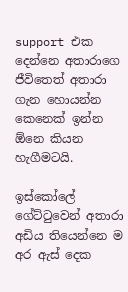support එක දෙන්නෙ අතාරාගෙ ජීවිතෙත් අතාරා ගැන හොයන්න කෙනෙක් ඉන්න ඕනෙ කියන හැගීමටයි.

ඉස්කෝලේ ගේට්ටුවෙන් අතාරා අඩිය තියෙන්නෙ ම අර ඇස් දෙක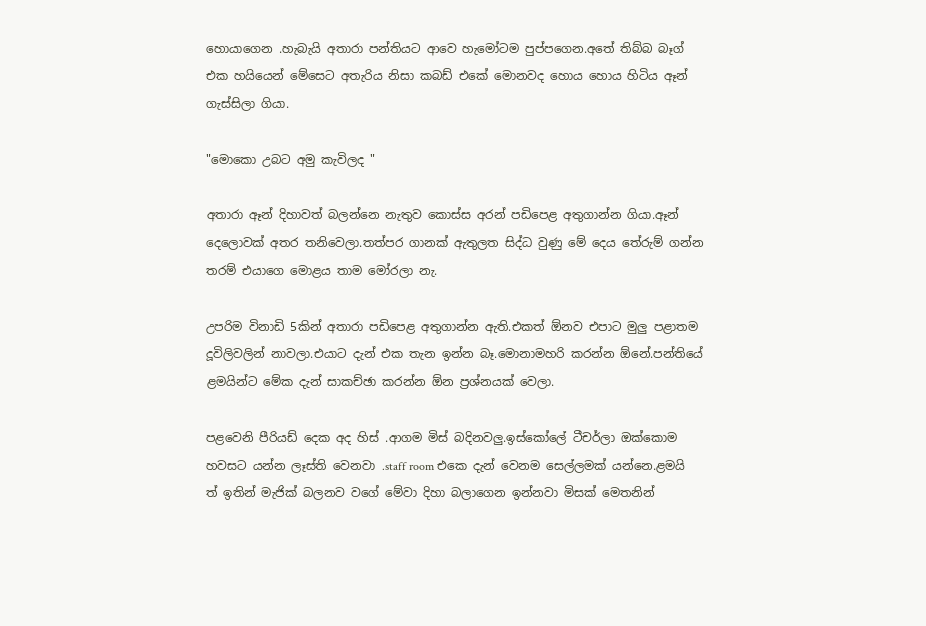හොයාගෙන .හැබැයි අතාරා පන්තියට ආවෙ හැමෝටම පුප්පගෙන.අතේ තිබ්බ බෑග් එක හයියෙන් මේසෙට අතැරිය නිසා කබඩ් එකේ මොනවද හොය හොය හිටිය ඈන් ගැස්සිලා ගියා.

"මොකො උබට අමු කැවිලද "

අතාරා ඈන් දිහාවත් බලන්නෙ නැතුව කොස්ස අරන් පඩිපෙළ අතුගාන්න ගියා.ඈන් දෙලොවක් අතර තනිවෙලා.තත්පර ගානක් ඇතුලත සිද්ධ වුණු මේ දෙය තේරුම් ගන්න තරම් එයාගෙ මොළය තාම මෝරලා නැ.

උපරිම විනාඩි 5කින් අතාරා පඩිපෙළ අතුගාන්න ඇති.එකත් ඕනව එපාට මුලු පළාතම දූවිලිවලින් නාවලා.එයාට දැන් එක තැන ඉන්න බෑ.මොනාමහරි කරන්න ඕනේ.පන්තියේ ළමයින්ට මේක දැන් සාකච්ඡා කරන්න ඕන ප්‍රශ්නයක් වෙලා.

පළවෙනි පීරියඩ් දෙක අද හිස් .ආගම මිස් බදිනවලු.ඉස්කෝලේ ටීචර්ලා ඔක්කොම හවසට යන්න ලෑස්ති වෙනවා .staff room එකෙ දැන් වෙනම සෙල්ලමක් යන්නෙ.ළමයි ත් ඉතින් මැජික් බලනව වගේ මේවා දිහා බලාගෙන ඉන්නවා මිසක් මෙතනින්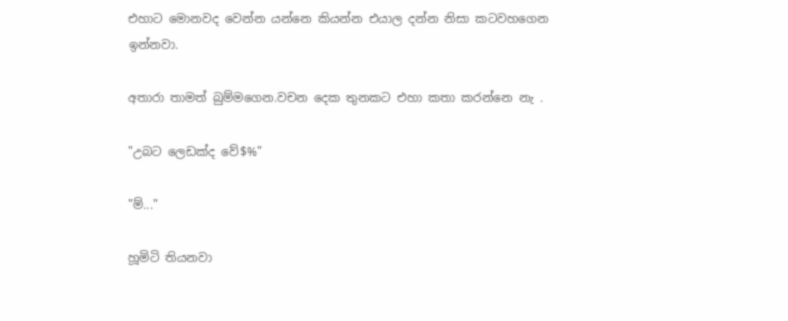එහාට මොනවද වෙන්න යන්නෙ කියන්න එයාල දන්න නිසා කටවහගෙන ඉන්නවා.

අතාරා තාමත් බුම්මගෙන.වචන දෙක තුනකට එහා කතා කරන්නෙ නැ .

"උබට ලෙඩක්ද වේ$%"

"ම්..."

හූමිටි තියනවා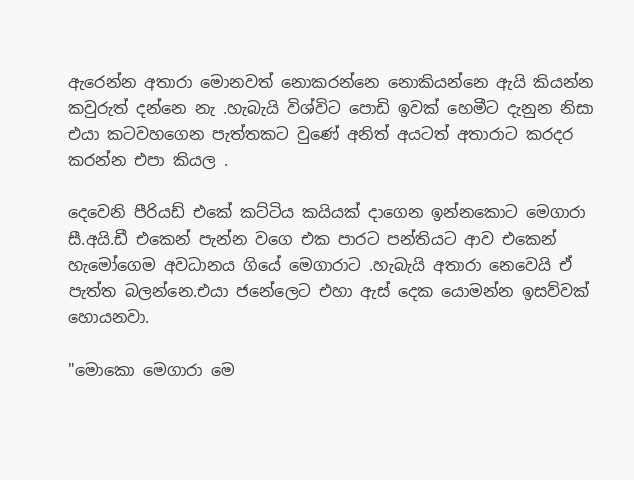ඇරෙන්න අතාරා මොනවත් නොකරන්නෙ නොකියන්නෙ ඇයි කියන්න කවුරුත් දන්නෙ නැ .හැබැයි විශ්විට පොඩි ඉවක් හෙමීට දැනුන නිසා එයා කටවහගෙන පැත්තකට වුණේ අනිත් අයටත් අතාරාට කරදර කරන්න එපා කියල .

දෙවෙනි පීරියඩ් එකේ කට්ටිය කයියක් දාගෙන ඉන්නකොට මෙගාරා සී.අයි.ඩී එකෙන් පැන්න වගෙ එක පාරට පන්තියට ආව එකෙන් හැමෝගෙම අවධානය ගියේ මෙගාරාට .හැබැයි අතාරා නෙවෙයි ඒ පැත්ත බලන්නෙ.එයා ජනේලෙට එහා ඇස් දෙක යොමන්න ඉසව්වක් හොයනවා.

"මොකො මෙගාරා මෙ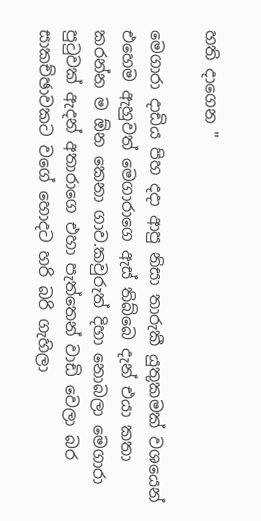හති දාගෙන "

මෙගාරා දාඩිය පිහ දදා ආපු නිසා තාරුකී යුතුකමක් වශයෙන් එහෙම ඇහුවත් මෙගාරාගෙ ඇස් තිබ්බෙ දැන් එයා කතා කරන්න ම ඕන කෙනා ගාව.කවුරුත් දිහා නොබලා මෙගාරා පුටුවක් ඇදන් අතාරාගෙ එහා පැත්තෙන් වාඩි වෙලා බර සාකච්ඡාවකට වගේ හොදට හරි බරි ගැහිලා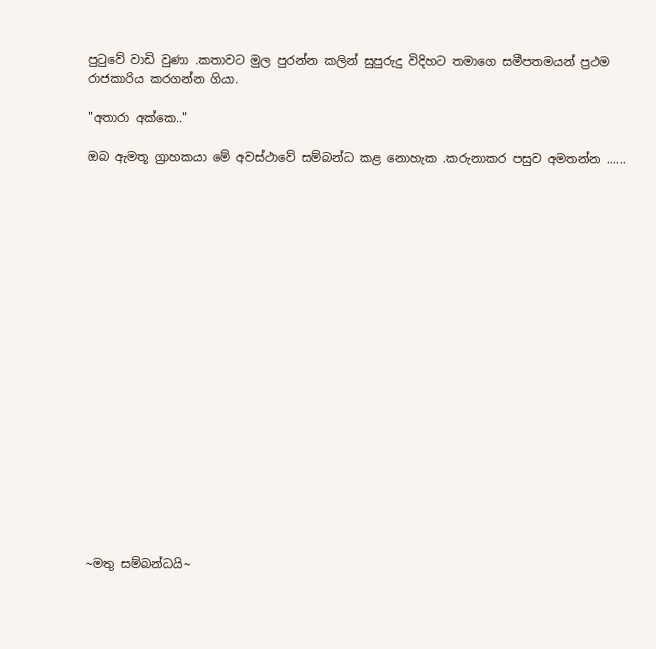පුටුවේ වාඩි වුණා .කතාවට මුල පුරන්න කලින් සුපුරුදු විදිහට තමාගෙ සමීපතමයන් ප්‍රථම රාජකාරිය කරගන්න ගියා.

"අතාරා අක්කෙ.."

ඔබ ඇමතූ ග්‍රාහකයා මේ අවස්ථාවේ සම්බන්ධ කළ නොහැක .කරුනාකර පසුව අමතන්න ......




















~මතු සම්බන්ධයි~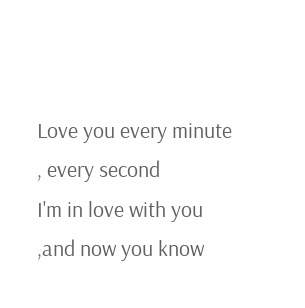Love you every minute , every second
I'm in love with you ,and now you know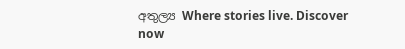අතුල්‍ය Where stories live. Discover now